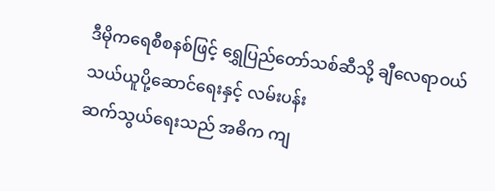ဒီမိုကရေစီစနစ်ဖြင့် ရွှေပြည်တော်သစ်ဆီသို့ ချီလေရာဝယ် သယ်ယူပို့ဆောင်ရေးနှင့် လမ်းပန်း
ဆက်သွယ်ရေးသည် အဓိက ကျ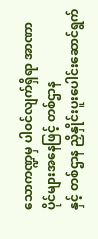သောကဏ္ဍမှ ပါ၀င်လျက်ရှိရာ အာဏာပိုင်များအနေဖြင့် တစ်ဌာန
နှင့် တစ်ဌာန ညှိနှိုင်းပူးပေါင်းဆောင်ရွက်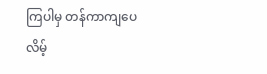ကြပါမှ တန်ကာကျပေလိမ့်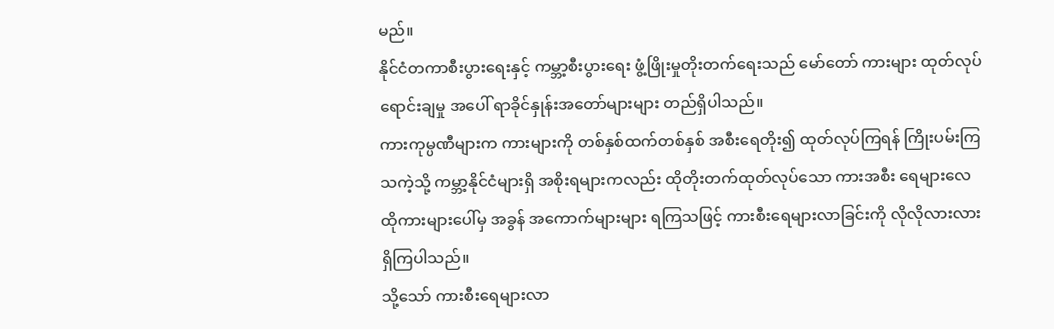မည်။
နိုင်ငံတကာစီးပွားရေးနှင့် ကမ္ဘာ့စီးပွားရေး ဖွံ့ဖြိုးမှုတိုးတက်ရေးသည် မော်တော် ကားများ ထုတ်လုပ်
ရောင်းချမှု အပေါ် ရာခိုင်နှုန်းအတော်များများ တည်ရှိပါသည်။
ကားကုမ္ပဏီများက ကားများကို တစ်နှစ်ထက်တစ်နှစ် အစီးရေတိုး၍ ထုတ်လုပ်ကြရန် ကြိုးပမ်းကြ
သကဲ့သို့ ကမ္ဘာ့နိုင်ငံများရှိ အစိုးရများကလည်း ထိုတိုးတက်ထုတ်လုပ်သော ကားအစီး ရေများလေ
ထိုကားများပေါ်မှ အခွန် အကောက်များများ ရကြသဖြင့် ကားစီးရေများလာခြင်းကို လိုလိုလားလား
ရှိကြပါသည်။
သို့သော် ကားစီးရေများလာ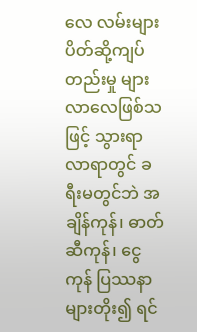လေ လမ်းများပိတ်ဆို့ကျပ်တည်းမှု များလာလေဖြစ်သဖြင့် သွားရာ
လာရာတွင် ခရီးမတွင်ဘဲ အချိန်ကုန်၊ ဓာတ်ဆီကုန်၊ ငွေကုန် ပြဿနာများတိုး၍ ရင်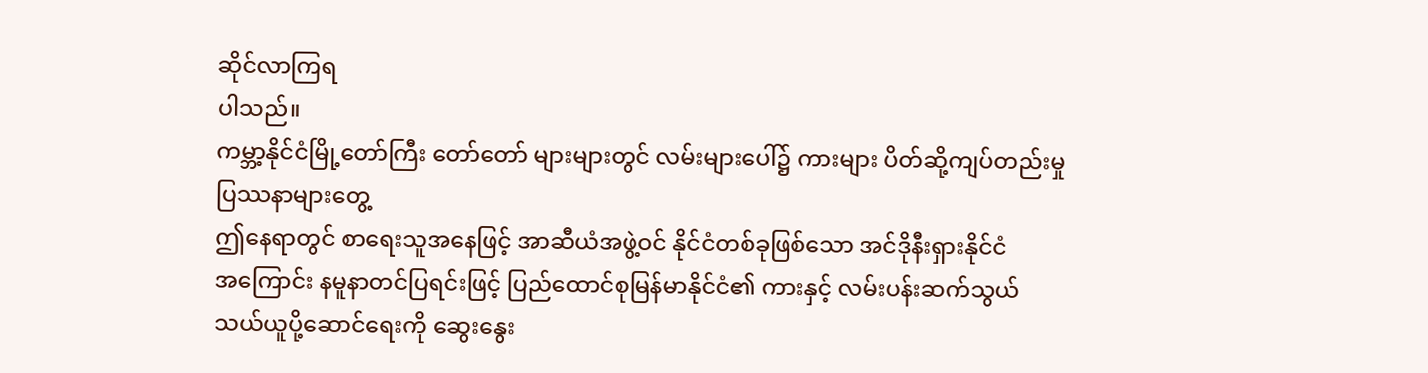ဆိုင်လာကြရ
ပါသည်။
ကမ္ဘာ့နိုင်ငံမြို့တော်ကြီး တော်တော် များများတွင် လမ်းများပေါ်၌ ကားများ ပိတ်ဆို့ကျပ်တည်းမှု
ပြဿနာများတွေ့
ဤနေရာတွင် စာရေးသူအနေဖြင့် အာဆီယံအဖွဲ့ဝင် နိုင်ငံတစ်ခုဖြစ်သော အင်ဒိုနီးရှားနိုင်ငံ
အကြောင်း နမူနာတင်ပြရင်းဖြင့် ပြည်ထောင်စုမြန်မာနိုင်ငံ၏ ကားနှင့် လမ်းပန်းဆက်သွယ်
သယ်ယူပို့ဆောင်ရေးကို ဆွေးနွေး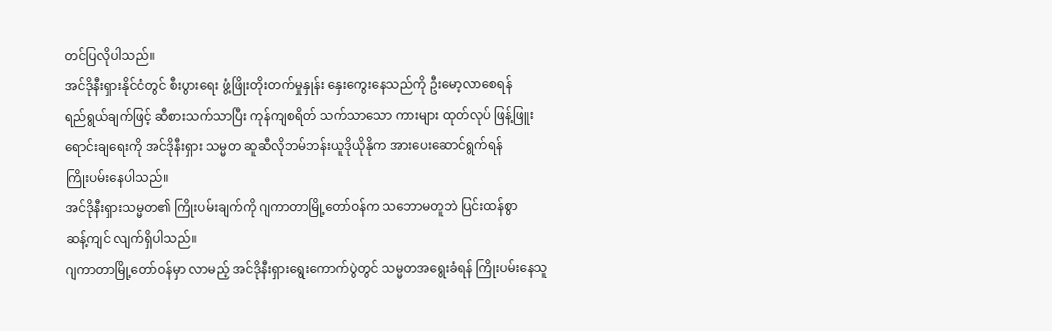တင်ပြလိုပါသည်။
အင်ဒိုနီးရှားနိုင်ငံတွင် စီးပွားရေး ဖွံ့ဖြိုးတိုးတက်မှုနှုန်း နှေးကွေးနေသည်ကို ဦးမော့လာစေရန်
ရည်ရွယ်ချက်ဖြင့် ဆီစားသက်သာပြီး ကုန်ကျစရိတ် သက်သာသော ကားများ ထုတ်လုပ် ဖြန့်ဖြူး
ရောင်းချရေးကို အင်ဒိုနီးရှား သမ္မတ ဆူဆီလိုဘမ်ဘန်းယူဒိုယိုနိုက အားပေးဆောင်ရွက်ရန်
ကြိုးပမ်းနေပါသည်။
အင်ဒိုနီးရှားသမ္မတ၏ ကြိုးပမ်းချက်ကို ဂျကာတာမြို့တော်ဝန်က သဘောမတူဘဲ ပြင်းထန်စွာ
ဆန့်ကျင် လျက်ရှိပါသည်။
ဂျကာတာမြို့တော်ဝန်မှာ လာမည့် အင်ဒိုနီးရှားရွေးကောက်ပွဲတွင် သမ္မတအရွေးခံရန် ကြိုးပမ်းနေသူ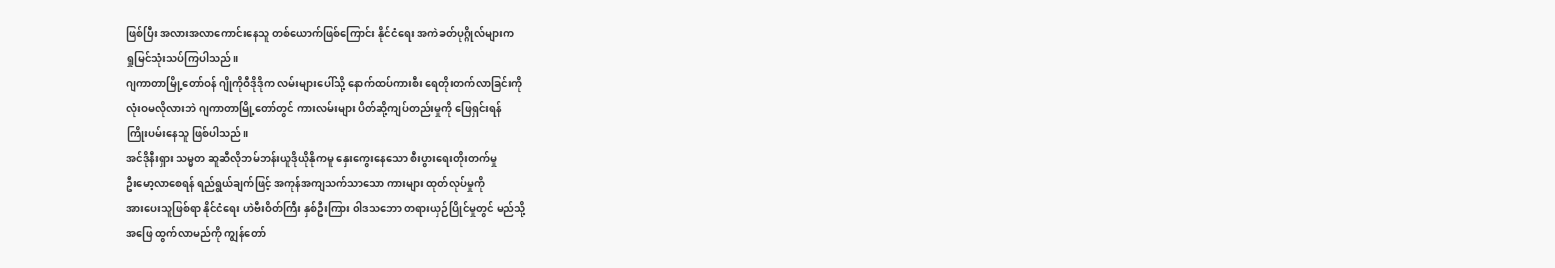ဖြစ်ပြီး အလားအလာကောင်းနေသူ တစ်ယောက်ဖြစ်ကြောင်း နိုင်ငံရေး အကဲခတ်ပုဂ္ဂိုလ်များက
ရှုမြင်သုံးသပ်ကြပါသည်။
ဂျကာတာမြို့တော်ဝန် ဂျိုကိုဝီဒိုဒိုက လမ်းများပေါ်သို့ နောက်ထပ်ကားစီး ရေတိုးတက်လာခြင်းကို
လုံးဝမလိုလားဘဲ ဂျကာတာမြို့တော်တွင် ကားလမ်းများ ပိတ်ဆို့ကျပ်တည်းမှုကို ဖြေရှင်းရန်
ကြိုးပမ်းနေသူ ဖြစ်ပါသည်။
အင်ဒိုနီးရှား သမ္မတ ဆူဆီလိုဘမ်ဘန်းယူဒိုယိုနိုကမူ နှေးကွေးနေသော စီးပွားရေးတိုးတက်မှု
ဦးမော့လာစေရန် ရည်ရွယ်ချက်ဖြင့် အကုန်အကျသက်သာသော ကားများ ထုတ်လုပ်မှုကို
အားပေးသူဖြစ်ရာ နိုင်ငံရေး ဟဲဗီးဝိတ်ကြီး နှစ်ဦးကြား ၀ါဒသဘော တရားယှဉ်ပြိုင်မှုတွင် မည်သို့
အဖြေ ထွက်လာမည်ကို ကျွန်တော်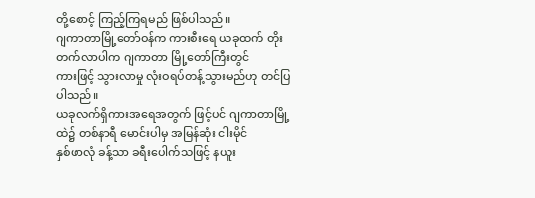တို့စောင့် ကြည့်ကြရမည် ဖြစ်ပါသည်။
ဂျကာတာမြို့တော်ဝန်က ကားစီးရေ ယခုထက် တိုးတက်လာပါက ဂျကာတာ မြို့တော်ကြီးတွင်
ကားဖြင့် သွားလာမှု လုံးဝရပ်တန့်သွားမည်ဟု တင်ပြပါသည်။
ယခုလက်ရှိကားအရေအတွက် ဖြင့်ပင် ဂျကာတာမြို့ထဲ၌ တစ်နာရီ မောင်းပါမှ အမြန်ဆုံး ငါးမိုင်
နှစ်ဖာလုံ ခန့်သာ ခရီးပေါက်သဖြင့် နယူး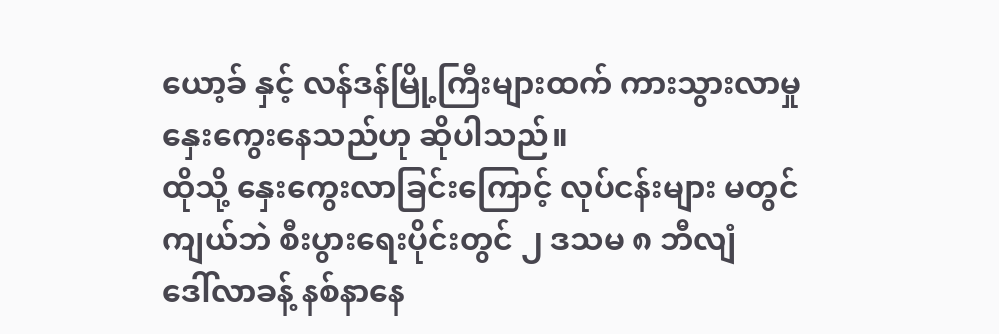ယော့ခ် နှင့် လန်ဒန်မြို့ကြီးများထက် ကားသွားလာမှု
နှေးကွေးနေသည်ဟု ဆိုပါသည်။
ထိုသို့ နှေးကွေးလာခြင်းကြောင့် လုပ်ငန်းများ မတွင်ကျယ်ဘဲ စီးပွားရေးပိုင်းတွင် ၂ ဒသမ ၈ ဘီလျံ
ဒေါ်လာခန့် နစ်နာနေ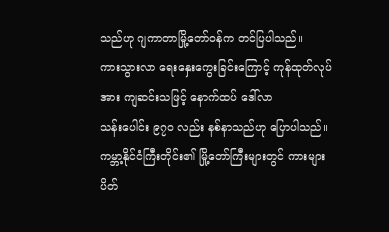သည်ဟု ဂျကာတာမြို့တော်ဝန်က တင်ပြပါသည်။
ကားသွားလာ ရေးနှေးကွေးခြင်းကြောင့် ကုန်ထုတ်လုပ်အား ကျဆင်းသဖြင့် နောက်ထပ် ဒေါ်လာ
သန်းပေါင်း ၉၇၀ လည်း နစ်နာသည်ဟု ပြောပါသည်။
ကမ္ဘာ့နိုင်ငံကြီးတိုင်း၏ မြို့တော်ကြီးများတွင် ကားများပိတ်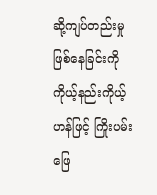ဆို့ကျပ်တည်းမှု ဖြစ်နေခြင်းကို
ကိုယ့်နည်းကိုယ့်ဟန်ဖြင့် ကြိုးပမ်းဖြေ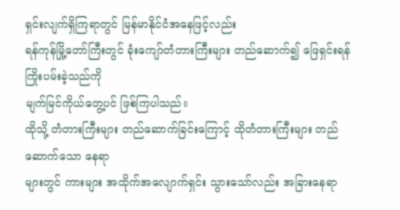ရှင်းလျက်ရှိကြရာတွင် မြန်မာနိုင်ငံအနေဖြင့်လည်း
ရန်ကုန်မြို့တော်ကြီးတွင် ခုံးကျော်တံတားကြီးများ တည်ဆောက်၍ ဖြေရှင်းရန် ကြိုးပမ်းခဲ့သည်ကို
မျက်မြင်ကိုယ်တွေ့ပင် ဖြစ်ကြပါသည်။
ထိုသို့ တံတားကြီးများ တည်ဆောက်ခြင်းကြောင့် ထိုတံတားကြီးများ တည်ဆောက်သော နေရာ
များတွင် ကားများ အထိုက်အလျောက်ရှင်း သွားသော်လည်း အခြားနေရာ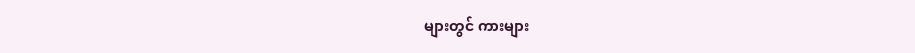များတွင် ကားများ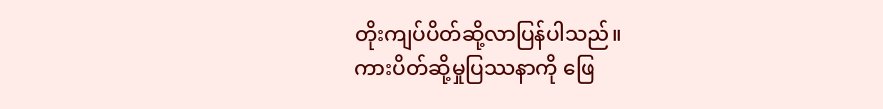တိုးကျပ်ပိတ်ဆို့လာပြန်ပါသည်။
ကားပိတ်ဆို့မှုပြဿနာကို ဖြေ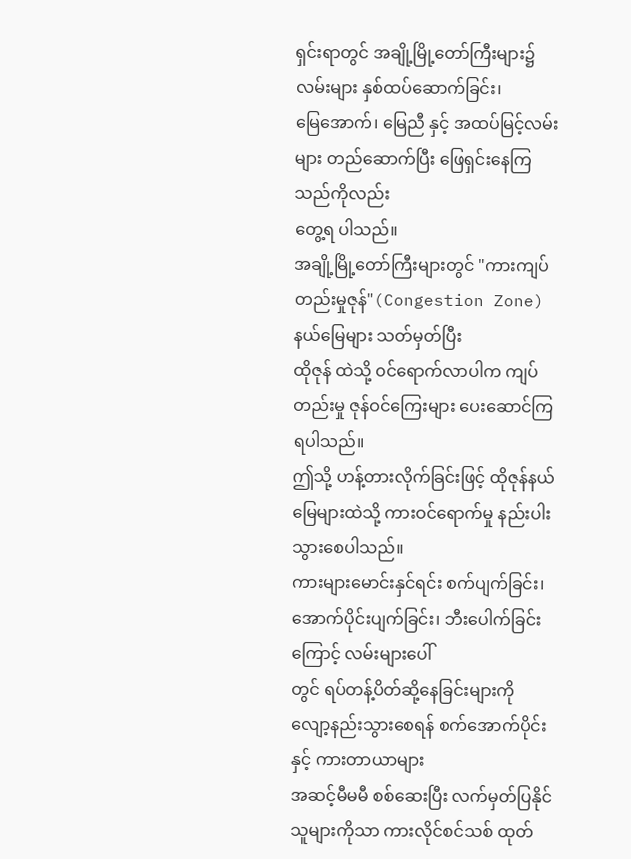ရှင်းရာတွင် အချို့မြို့တော်ကြီးများ၌ လမ်းများ နှစ်ထပ်ဆောက်ခြင်း၊
မြေအောက်၊ မြေညီ နှင့် အထပ်မြင့်လမ်းများ တည်ဆောက်ပြီး ဖြေရှင်းနေကြသည်ကိုလည်း
တွေ့ရ ပါသည်။
အချို့မြို့တော်ကြီးများတွင် "ကားကျပ်တည်းမှုဇုန်"(Congestion Zone) နယ်မြေများ သတ်မှတ်ပြီး
ထိုဇုန် ထဲသို့ ၀င်ရောက်လာပါက ကျပ်တည်းမှု ဇုန်ဝင်ကြေးများ ပေးဆောင်ကြရပါသည်။
ဤသို့ ဟန့်တားလိုက်ခြင်းဖြင့် ထိုဇုန်နယ်မြေများထဲသို့ ကားဝင်ရောက်မှု နည်းပါးသွားစေပါသည်။
ကားများမောင်းနှင်ရင်း စက်ပျက်ခြင်း၊ အောက်ပိုင်းပျက်ခြင်း၊ ဘီးပေါက်ခြင်းကြောင့် လမ်းများပေါ်
တွင် ရပ်တန့်ပိတ်ဆို့နေခြင်းများကို လျော့နည်းသွားစေရန် စက်အောက်ပိုင်းနှင့် ကားတာယာများ
အဆင့်မီမမီ စစ်ဆေးပြီး လက်မှတ်ပြနိုင်သူများကိုသာ ကားလိုင်စင်သစ် ထုတ်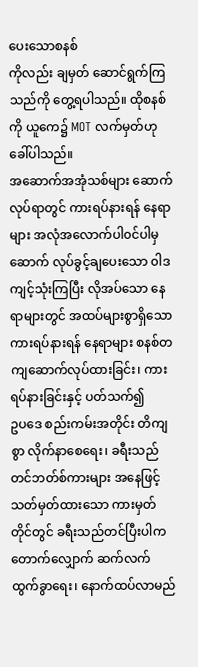ပေးသောစနစ်
ကိုလည်း ချမှတ် ဆောင်ရွက်ကြသည်ကို တွေ့ရပါသည်။ ထိုစနစ်ကို ယူကေ၌ MOT လက်မှတ်ဟု
ခေါ်ပါသည်။
အဆောက်အအုံသစ်များ ဆောက်လုပ်ရာတွင် ကားရပ်နားရန် နေရာများ အလုံအလောက်ပါ၀င်ပါမှ
ဆောက် လုပ်ခွင့်ချပေးသော ၀ါဒကျင့်သုံးကြပြီး လိုအပ်သော နေရာများတွင် အထပ်များစွာရှိသော
ကားရပ်နားရန် နေရာများ စနစ်တကျဆောက်လုပ်ထားခြင်း၊ ကားရပ်နားခြင်းနှင့် ပတ်သက်၍
ဥပဒေ စည်းကမ်းအတိုင်း တိကျစွာ လိုက်နာစေရေး၊ ခရီးသည်တင်ဘတ်စ်ကားများ အနေဖြင့်
သတ်မှတ်ထားသော ကားမှတ်တိုင်တွင် ခရီးသည်တင်ပြီးပါက တောက်လျှောက် ဆက်လက်
ထွက်ခွာရေး၊ နောက်ထပ်လာမည်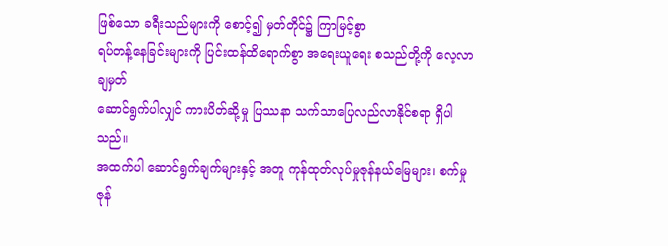ဖြစ်သော ခရီးသည်များကို စောင့်၍ မှတ်တိုင်၌ ကြာမြင့်စွာ
ရပ်တန့်နေခြင်းများကို ပြင်းထန်ထိရောက်စွာ အရေးယူရေး စသည်တို့ကို လေ့လာချမှတ်
ဆောင်ရွက်ပါလျှင် ကားပိတ်ဆို့မှု ပြဿနာ သက်သာပြေလည်လာနိုင်စရာ ရှိပါသည်။
အထက်ပါ ဆောင်ရွက်ချက်များနှင့် အတူ ကုန်ထုတ်လုပ်မှုဇုန်နယ်မြေများ၊ စက်မှုဇုန်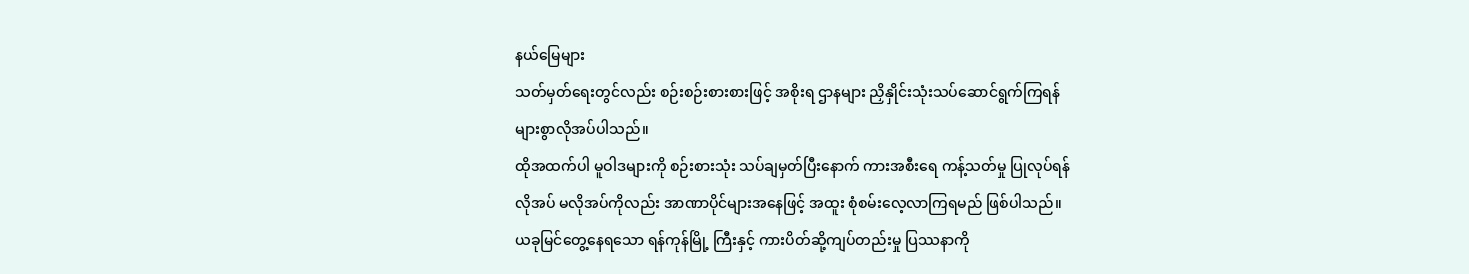နယ်မြေများ
သတ်မှတ်ရေးတွင်လည်း စဉ်းစဉ်းစားစားဖြင့် အစိုးရ ဌာနများ ညှိနှိုင်းသုံးသပ်ဆောင်ရွက်ကြရန်
များစွာလိုအပ်ပါသည်။
ထိုအထက်ပါ မူဝါဒများကို စဉ်းစားသုံး သပ်ချမှတ်ပြီးနောက် ကားအစီးရေ ကန့်သတ်မှု ပြုလုပ်ရန်
လိုအပ် မလိုအပ်ကိုလည်း အာဏာပိုင်များအနေဖြင့် အထူး စုံစမ်းလေ့လာကြရမည် ဖြစ်ပါသည်။
ယခုမြင်တွေ့နေရသော ရန်ကုန်မြို့ ကြီးနှင့် ကားပိတ်ဆို့ကျပ်တည်းမှု ပြဿနာကို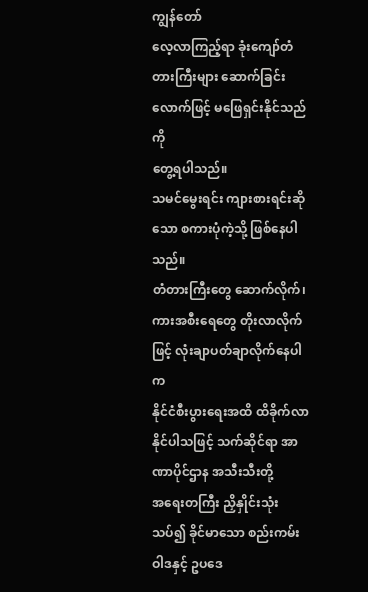ကျွန်တော်
လေ့လာကြည့်ရာ ခုံးကျော်တံတားကြီးများ ဆောက်ခြင်းလောက်ဖြင့် မဖြေရှင်းနိုင်သည်ကို
တွေ့ရပါသည်။
သမင်မွေးရင်း ကျားစားရင်းဆိုသော စကားပုံကဲ့သို့ ဖြစ်နေပါသည်။
တံတားကြီးတွေ ဆောက်လိုက်၊ ကားအစီးရေတွေ တိုးလာလိုက်ဖြင့် လုံးချာပတ်ချာလိုက်နေပါက
နိုင်ငံစီးပွားရေးအထိ ထိခိုက်လာနိုင်ပါသဖြင့် သက်ဆိုင်ရာ အာဏာပိုင်ဌာန အသီးသီးတို့
အရေးတကြီး ညှိနှိုင်းသုံးသပ်၍ ခိုင်မာသော စည်းကမ်းဝါဒနှင့် ဥပဒေ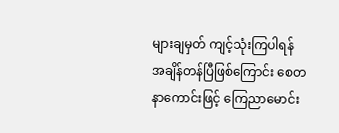များချမှတ် ကျင့်သုံးကြပါရန်
အချိန်တန်ပြီဖြစ်ကြောင်း စေတနာကောင်းဖြင့် ကြေညာမောင်း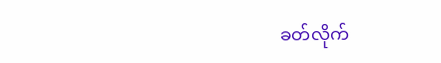ခတ်လိုက်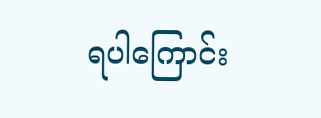ရပါကြောင်း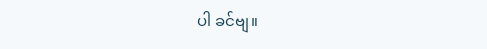ပါ ခင်ဗျ။